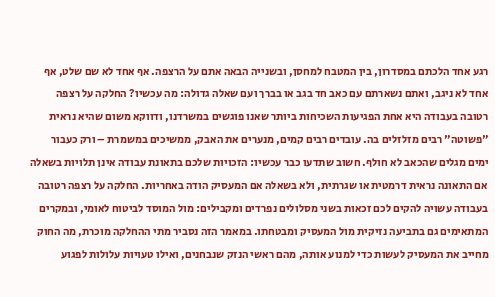רגע אחד הלכתם במסדרון, בין המטבח למחסן, ובשנייה הבאה אתם על הרצפה. אף אחד לא שם שלט, אף אחד לא ניגב, ואתם נשארתם עם כאב חד בגב או בברך ועם שאלה גדולה: מה עכשיו? החלקה על רצפה רטובה בעבודה היא אחת הפגיעות השכיחות ביותר שאנו פוגשים במשרדנו, ודווקא משום שהיא נראית "פשוטה" רבים מזלזלים בה. עובדים רבים קמים, מנערים את האבק, ממשיכים במשמרת – ורק כעבור ימים מגלים שהכאב לא חולף. חשוב שתדעו כבר עכשיו: הזכויות שלכם בתאונת עבודה אינן תלויות בשאלה אם התאונה נראית דרמטית או שגרתית, ולא בשאלה אם המעסיק הודה באחריות. החלקה על רצפה רטובה בעבודה עשויה להקים לכם זכאות בשני מסלולים נפרדים ומקבילים: מול המוסד לביטוח לאומי, ובמקרים המתאימים גם בתביעה נזיקית מול המעסיק ומבטחתו. במאמר הזה נסביר מתי ההחלקה מוכרת, מה החוק מחייב את המעסיק לעשות כדי למנוע אותה, מהם ראשי הנזק שנבחנים, ואילו טעויות עלולות לפגוע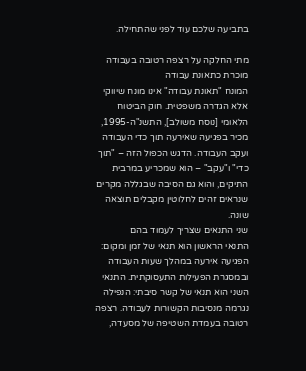בתביעה שלכם עוד לפני שהתחילה.

מתי החלקה על רצפה רטובה בעבודה מוכרת כתאונת עבודה
המונח "תאונת עבודה" אינו מונח שיווקי אלא הגדרה משפטית. חוק הביטוח הלאומי [נוסח משולב], התשנ"ה-1995, מכיר בפגיעה שאירעה תוך כדי העבודה ועקב העבודה. הדגש הכפול הזה – "תוך כדי" ו"עקב" – הוא שמכריע במרבית התיקים, והוא גם הסיבה שבגללה מקרים שנראים זהים לחלוטין מקבלים תוצאה שונה.
שני התנאים שצריך לעמוד בהם
התנאי הראשון הוא תנאי של זמן ומקום: הפגיעה אירעה במהלך שעות העבודה ובמסגרת הפעילות התעסוקתית. התנאי השני הוא תנאי של קשר סיבתי: הנפילה נגרמה מנסיבות הקשורות לעבודה. רצפה רטובה בעמדת השטיפה של מסעדה,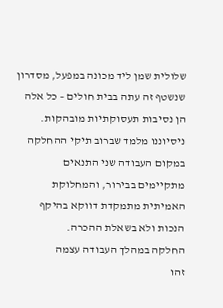שלולית שמן ליד מכונה במפעל, מסדרון שנשטף זה עתה בבית חולים – כל אלה הן נסיבות תעסוקתיות מובהקות. ניסיוננו מלמד שברוב תיקי ההחלקה במקום העבודה שני התנאים מתקיימים בבירור, והמחלוקת האמיתית מתמקדת דווקא בהיקף הנכות ולא בשאלת ההכרה.
החלקה במהלך העבודה עצמה
זהו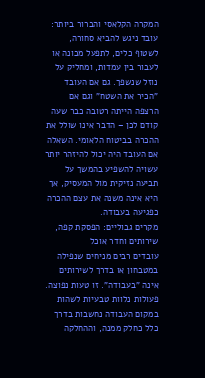המקרה הקלאסי והברור ביותר: עובד ניגש להביא סחורה, לשטוף כלים, לתפעל מכונה או לעבור בין עמדות, ומחליק על נוזל שנשפך. גם אם העובד "הכיר את השטח" וגם אם הרצפה הייתה רטובה כבר שעה קודם לכן – הדבר אינו שולל את ההכרה בביטוח הלאומי. השאלה אם העובד היה יכול להיזהר יותר עשויה להשפיע בהמשך על תביעה נזיקית מול המעסיק, אך היא אינה משנה את עצם ההכרה כפגיעה בעבודה.
מקרים גבוליים: הפסקת קפה, שירותים וחדר אוכל
עובדים רבים מניחים שנפילה במטבחון או בדרך לשירותים אינה "בעבודה". זו טעות נפוצה. פעולות נלוות טבעיות לשהות במקום העבודה נחשבות בדרך כלל כחלק ממנה, וההחלקה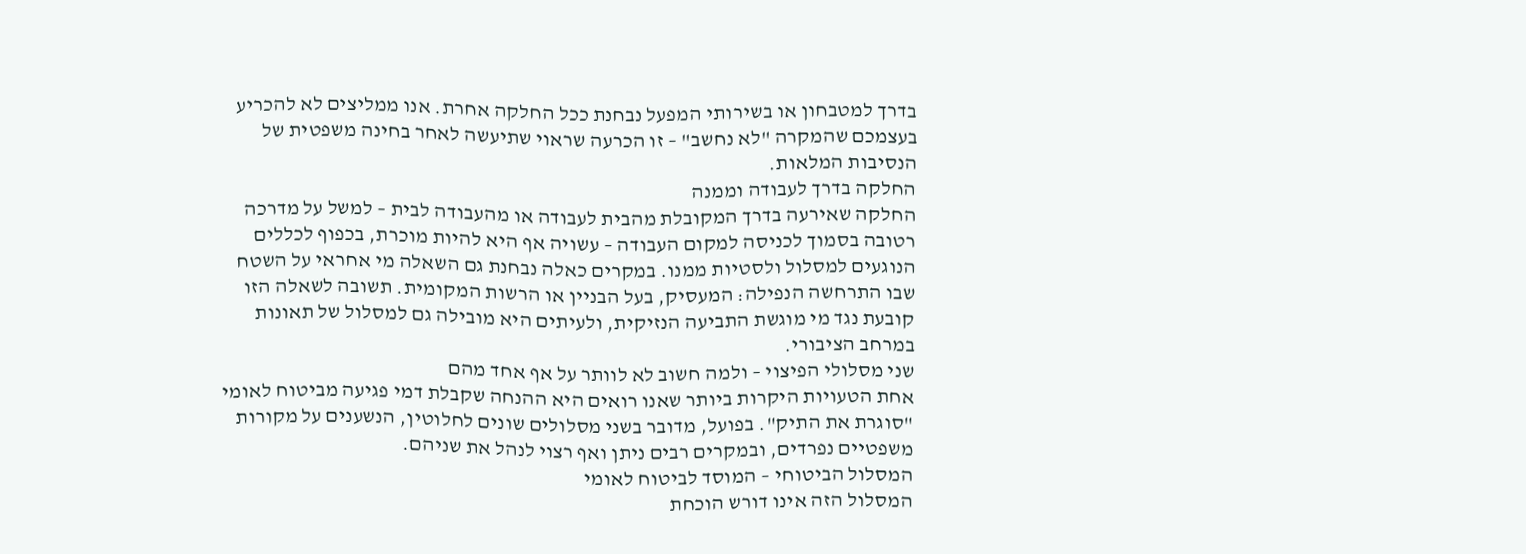בדרך למטבחון או בשירותי המפעל נבחנת ככל החלקה אחרת. אנו ממליצים לא להכריע בעצמכם שהמקרה "לא נחשב" – זו הכרעה שראוי שתיעשה לאחר בחינה משפטית של הנסיבות המלאות.
החלקה בדרך לעבודה וממנה
החלקה שאירעה בדרך המקובלת מהבית לעבודה או מהעבודה לבית – למשל על מדרכה רטובה בסמוך לכניסה למקום העבודה – עשויה אף היא להיות מוכרת, בכפוף לכללים הנוגעים למסלול ולסטיות ממנו. במקרים כאלה נבחנת גם השאלה מי אחראי על השטח שבו התרחשה הנפילה: המעסיק, בעל הבניין או הרשות המקומית. תשובה לשאלה הזו קובעת נגד מי מוגשת התביעה הנזיקית, ולעיתים היא מובילה גם למסלול של תאונות במרחב הציבורי.
שני מסלולי הפיצוי – ולמה חשוב לא לוותר על אף אחד מהם
אחת הטעויות היקרות ביותר שאנו רואים היא ההנחה שקבלת דמי פגיעה מביטוח לאומי "סוגרת את התיק". בפועל, מדובר בשני מסלולים שונים לחלוטין, הנשענים על מקורות משפטיים נפרדים, ובמקרים רבים ניתן ואף רצוי לנהל את שניהם.
המסלול הביטוחי – המוסד לביטוח לאומי
המסלול הזה אינו דורש הוכחת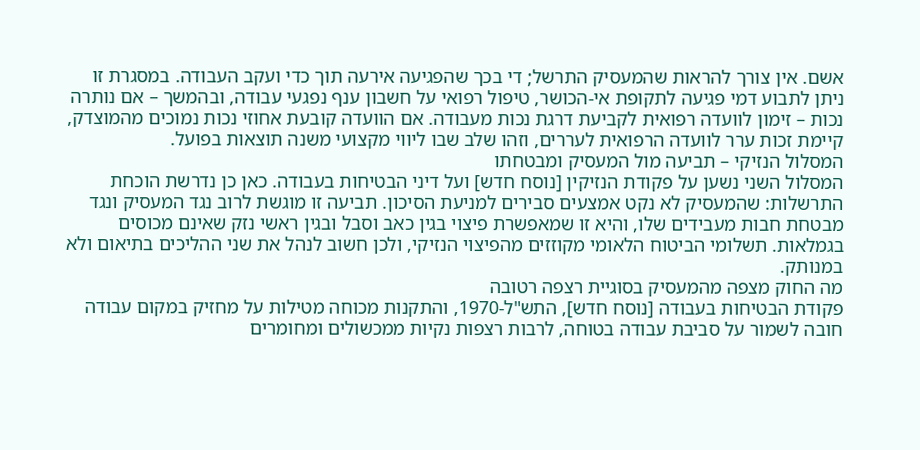אשם. אין צורך להראות שהמעסיק התרשל; די בכך שהפגיעה אירעה תוך כדי ועקב העבודה. במסגרת זו ניתן לתבוע דמי פגיעה לתקופת אי-הכושר, טיפול רפואי על חשבון ענף נפגעי עבודה, ובהמשך – אם נותרה נכות – זימון לוועדה רפואית לקביעת דרגת נכות מעבודה. אם הוועדה קובעת אחוזי נכות נמוכים מהמוצדק, קיימת זכות ערר לוועדה הרפואית לעררים, וזהו שלב שבו ליווי מקצועי משנה תוצאות בפועל.
המסלול הנזיקי – תביעה מול המעסיק ומבטחתו
המסלול השני נשען על פקודת הנזיקין [נוסח חדש] ועל דיני הבטיחות בעבודה. כאן כן נדרשת הוכחת התרשלות: שהמעסיק לא נקט אמצעים סבירים למניעת הסיכון. תביעה זו מוגשת לרוב נגד המעסיק ונגד מבטחת חבות מעבידים שלו, והיא זו שמאפשרת פיצוי בגין כאב וסבל ובגין ראשי נזק שאינם מכוסים בגמלאות. תשלומי הביטוח הלאומי מקוזזים מהפיצוי הנזיקי, ולכן חשוב לנהל את שני ההליכים בתיאום ולא במנותק.
מה החוק מצפה מהמעסיק בסוגיית רצפה רטובה
פקודת הבטיחות בעבודה [נוסח חדש], התש"ל-1970, והתקנות מכוחה מטילות על מחזיק במקום עבודה חובה לשמור על סביבת עבודה בטוחה, לרבות רצפות נקיות ממכשולים ומחומרים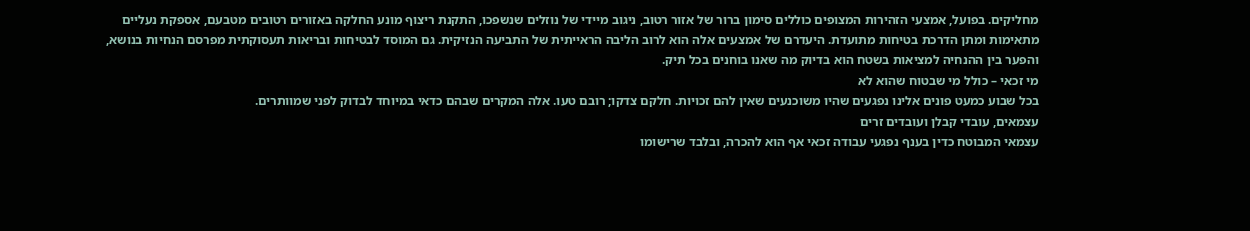מחליקים. בפועל, אמצעי הזהירות המצופים כוללים סימון ברור של אזור רטוב, ניגוב מיידי של נוזלים שנשפכו, התקנת ריצוף מונע החלקה באזורים רטובים מטבעם, אספקת נעליים מתאימות ומתן הדרכת בטיחות מתועדת. היעדרם של אמצעים אלה הוא לרוב הליבה הראייתית של התביעה הנזיקית. גם המוסד לבטיחות ובריאות תעסוקתית מפרסם הנחיות בנושא, והפער בין ההנחיה למציאות בשטח הוא בדיוק מה שאנו בוחנים בכל תיק.
מי זכאי – כולל מי שבטוח שהוא לא
בכל שבוע כמעט פונים אלינו נפגעים שהיו משוכנעים שאין להם זכויות. חלקם צדקו; רובם טעו. אלה המקרים שבהם כדאי במיוחד לבדוק לפני שמוותרים.
עצמאים, עובדי קבלן ועובדים זרים
עצמאי המבוטח כדין בענף נפגעי עבודה זכאי אף הוא להכרה, ובלבד שרישומו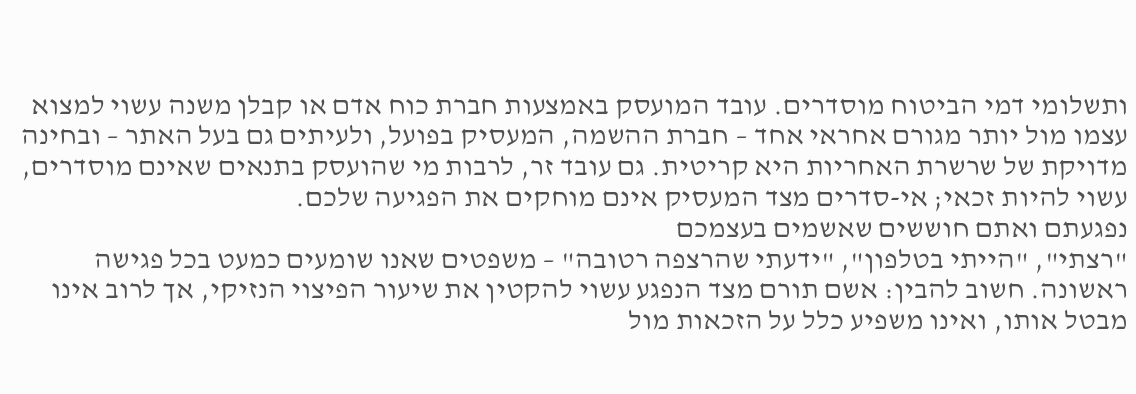ותשלומי דמי הביטוח מוסדרים. עובד המועסק באמצעות חברת כוח אדם או קבלן משנה עשוי למצוא עצמו מול יותר מגורם אחראי אחד – חברת ההשמה, המעסיק בפועל, ולעיתים גם בעל האתר – ובחינה מדויקת של שרשרת האחריות היא קריטית. גם עובד זר, לרבות מי שהועסק בתנאים שאינם מוסדרים, עשוי להיות זכאי; אי-סדרים מצד המעסיק אינם מוחקים את הפגיעה שלכם.
נפגעתם ואתם חוששים שאשמים בעצמכם
"רצתי", "הייתי בטלפון", "ידעתי שהרצפה רטובה" – משפטים שאנו שומעים כמעט בכל פגישה ראשונה. חשוב להבין: אשם תורם מצד הנפגע עשוי להקטין את שיעור הפיצוי הנזיקי, אך לרוב אינו מבטל אותו, ואינו משפיע כלל על הזכאות מול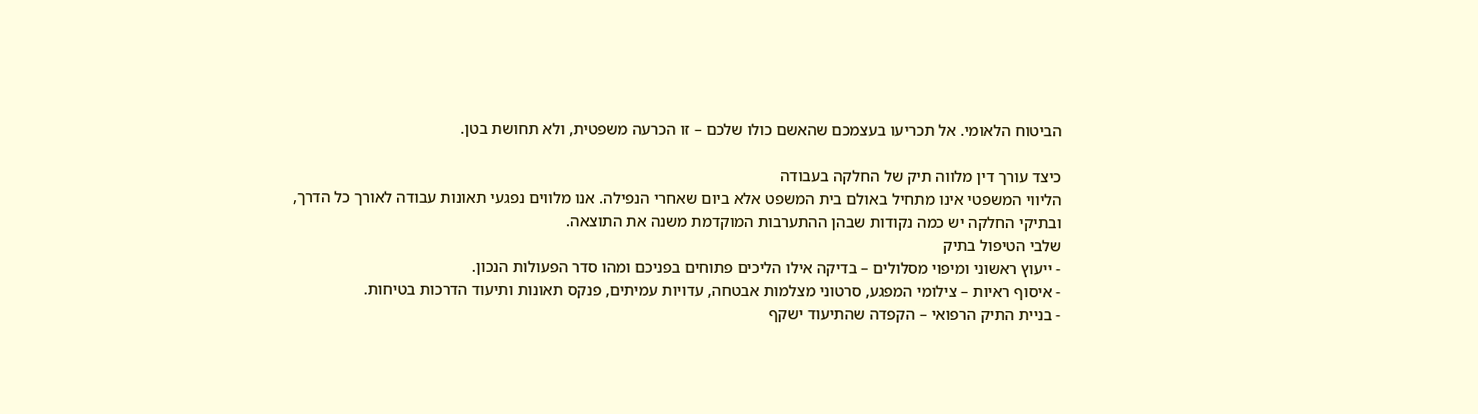הביטוח הלאומי. אל תכריעו בעצמכם שהאשם כולו שלכם – זו הכרעה משפטית, ולא תחושת בטן.

כיצד עורך דין מלווה תיק של החלקה בעבודה
הליווי המשפטי אינו מתחיל באולם בית המשפט אלא ביום שאחרי הנפילה. אנו מלווים נפגעי תאונות עבודה לאורך כל הדרך, ובתיקי החלקה יש כמה נקודות שבהן ההתערבות המוקדמת משנה את התוצאה.
שלבי הטיפול בתיק
- ייעוץ ראשוני ומיפוי מסלולים – בדיקה אילו הליכים פתוחים בפניכם ומהו סדר הפעולות הנכון.
- איסוף ראיות – צילומי המפגע, סרטוני מצלמות אבטחה, עדויות עמיתים, פנקס תאונות ותיעוד הדרכות בטיחות.
- בניית התיק הרפואי – הקפדה שהתיעוד ישקף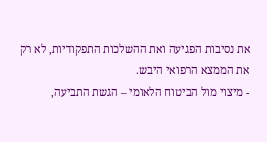את נסיבות הפגיעה ואת ההשלכות התפקודיות, לא רק את הממצא הרפואי היבש.
- מיצוי מול הביטוח הלאומי – הגשת התביעה,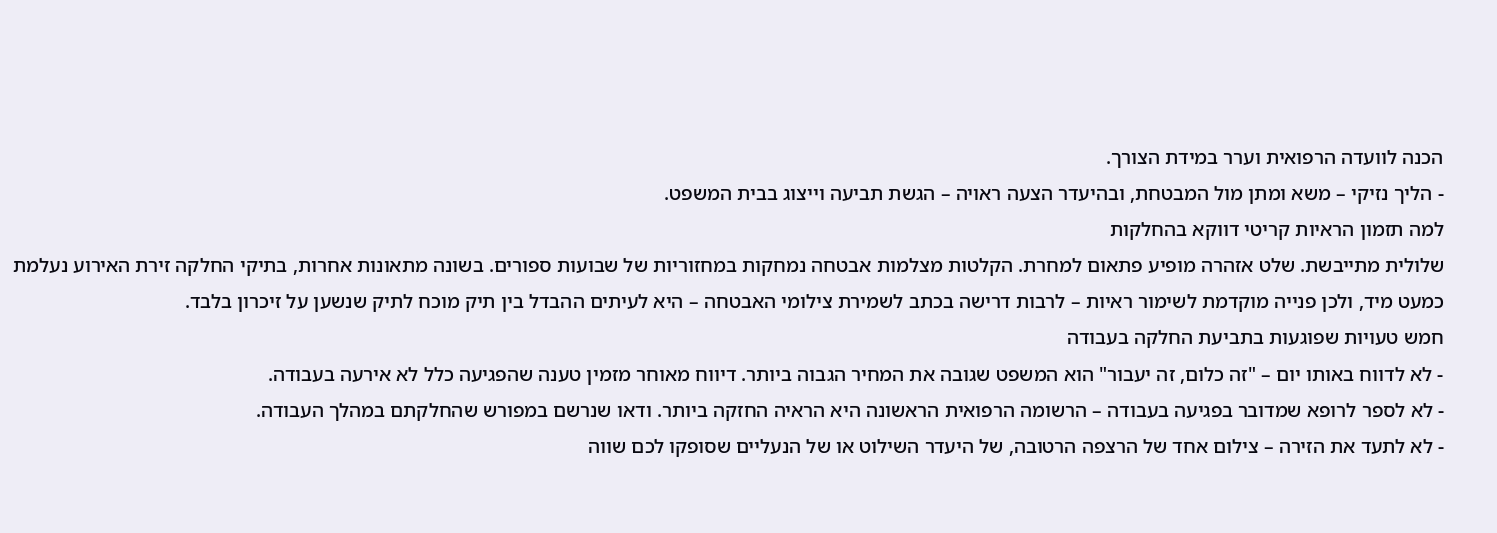הכנה לוועדה הרפואית וערר במידת הצורך.
- הליך נזיקי – משא ומתן מול המבטחת, ובהיעדר הצעה ראויה – הגשת תביעה וייצוג בבית המשפט.
למה תזמון הראיות קריטי דווקא בהחלקות
שלולית מתייבשת. שלט אזהרה מופיע פתאום למחרת. הקלטות מצלמות אבטחה נמחקות במחזוריות של שבועות ספורים. בשונה מתאונות אחרות, בתיקי החלקה זירת האירוע נעלמת כמעט מיד, ולכן פנייה מוקדמת לשימור ראיות – לרבות דרישה בכתב לשמירת צילומי האבטחה – היא לעיתים ההבדל בין תיק מוכח לתיק שנשען על זיכרון בלבד.
חמש טעויות שפוגעות בתביעת החלקה בעבודה
- לא לדווח באותו יום – "זה כלום, זה יעבור" הוא המשפט שגובה את המחיר הגבוה ביותר. דיווח מאוחר מזמין טענה שהפגיעה כלל לא אירעה בעבודה.
- לא לספר לרופא שמדובר בפגיעה בעבודה – הרשומה הרפואית הראשונה היא הראיה החזקה ביותר. ודאו שנרשם במפורש שהחלקתם במהלך העבודה.
- לא לתעד את הזירה – צילום אחד של הרצפה הרטובה, של היעדר השילוט או של הנעליים שסופקו לכם שווה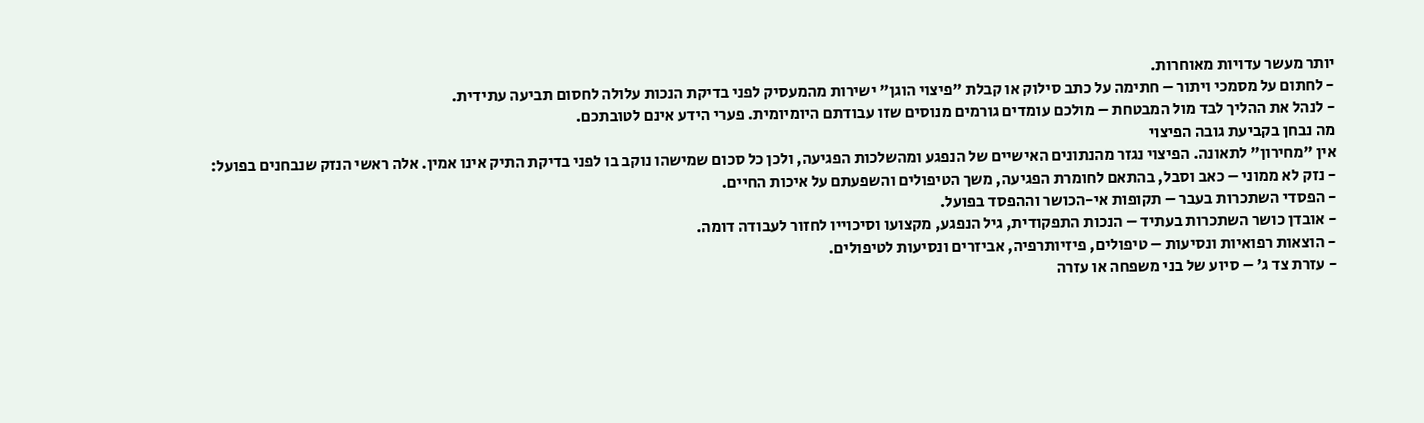יותר מעשר עדויות מאוחרות.
- לחתום על מסמכי ויתור – חתימה על כתב סילוק או קבלת "פיצוי הוגן" ישירות מהמעסיק לפני בדיקת הנכות עלולה לחסום תביעה עתידית.
- לנהל את ההליך לבד מול המבטחת – מולכם עומדים גורמים מנוסים שזו עבודתם היומיומית. פערי הידע אינם לטובתכם.
מה נבחן בקביעת גובה הפיצוי
אין "מחירון" לתאונה. הפיצוי נגזר מהנתונים האישיים של הנפגע ומהשלכות הפגיעה, ולכן כל סכום שמישהו נוקב בו לפני בדיקת התיק אינו אמין. אלה ראשי הנזק שנבחנים בפועל:
- נזק לא ממוני – כאב וסבל, בהתאם לחומרת הפגיעה, משך הטיפולים והשפעתם על איכות החיים.
- הפסדי השתכרות בעבר – תקופות אי-הכושר וההפסד בפועל.
- אובדן כושר השתכרות בעתיד – הנכות התפקודית, גיל הנפגע, מקצועו וסיכוייו לחזור לעבודה דומה.
- הוצאות רפואיות ונסיעות – טיפולים, פיזיותרפיה, אביזרים ונסיעות לטיפולים.
- עזרת צד ג' – סיוע של בני משפחה או עזרה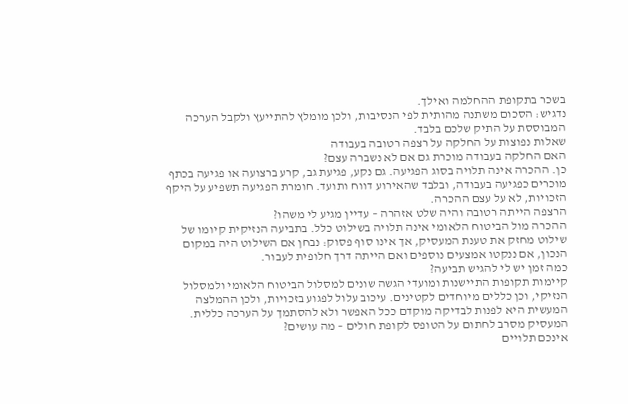בשכר בתקופת ההחלמה ואילך.
נדגיש: הסכום משתנה מהותית לפי הנסיבות, ולכן מומלץ להתייעץ ולקבל הערכה המבוססת על התיק שלכם בלבד.
שאלות נפוצות על החלקה על רצפה רטובה בעבודה
האם החלקה בעבודה מוכרת גם אם לא נשברה עצם?
כן. ההכרה אינה תלויה בסוג הפגיעה. גם נקע, פגיעת גב, קרע ברצועה או פגיעה בכתף מוכרים כפגיעה בעבודה, ובלבד שהאירוע דווח ותועד. חומרת הפגיעה תשפיע על היקף הזכויות, לא על עצם ההכרה.
הרצפה הייתה רטובה והיה שלט אזהרה – עדיין מגיע לי משהו?
ההכרה מול הביטוח הלאומי אינה תלויה בשילוט כלל. בתביעה הנזיקית קיומו של שילוט מחזק את טענת המעסיק, אך אינו סוף פסוק: נבחן אם השילוט היה במקום הנכון, אם ננקטו אמצעים נוספים ואם הייתה דרך חלופית לעבור.
כמה זמן יש לי להגיש תביעה?
קיימות תקופות התיישנות ומועדי הגשה שונים למסלול הביטוח הלאומי ולמסלול הנזיקי, וכן כללים מיוחדים לקטינים. עיכוב עלול לפגוע בזכויות, ולכן ההמלצה המעשית היא לפנות לבדיקה מוקדם ככל האפשר ולא להסתמך על הערכה כללית.
המעסיק מסרב לחתום על הטופס לקופת חולים – מה עושים?
אינכם תלויים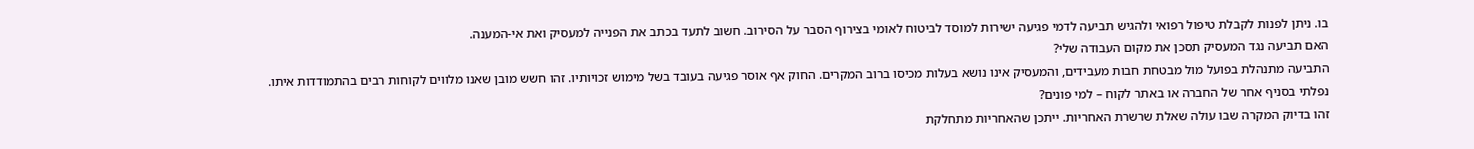בו. ניתן לפנות לקבלת טיפול רפואי ולהגיש תביעה לדמי פגיעה ישירות למוסד לביטוח לאומי בצירוף הסבר על הסירוב. חשוב לתעד בכתב את הפנייה למעסיק ואת אי-המענה.
האם תביעה נגד המעסיק תסכן את מקום העבודה שלי?
התביעה מתנהלת בפועל מול מבטחת חבות מעבידים, והמעסיק אינו נושא בעלות מכיסו ברוב המקרים. החוק אף אוסר פגיעה בעובד בשל מימוש זכויותיו. זהו חשש מובן שאנו מלווים לקוחות רבים בהתמודדות איתו.
נפלתי בסניף אחר של החברה או באתר לקוח – למי פונים?
זהו בדיוק המקרה שבו עולה שאלת שרשרת האחריות. ייתכן שהאחריות מתחלקת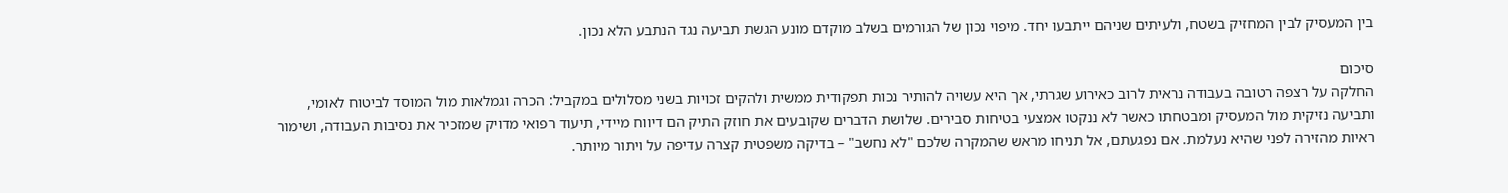בין המעסיק לבין המחזיק בשטח, ולעיתים שניהם ייתבעו יחד. מיפוי נכון של הגורמים בשלב מוקדם מונע הגשת תביעה נגד הנתבע הלא נכון.

סיכום
החלקה על רצפה רטובה בעבודה נראית לרוב כאירוע שגרתי, אך היא עשויה להותיר נכות תפקודית ממשית ולהקים זכויות בשני מסלולים במקביל: הכרה וגמלאות מול המוסד לביטוח לאומי, ותביעה נזיקית מול המעסיק ומבטחתו כאשר לא ננקטו אמצעי בטיחות סבירים. שלושת הדברים שקובעים את חוזק התיק הם דיווח מיידי, תיעוד רפואי מדויק שמזכיר את נסיבות העבודה, ושימור ראיות מהזירה לפני שהיא נעלמת. אם נפגעתם, אל תניחו מראש שהמקרה שלכם "לא נחשב" – בדיקה משפטית קצרה עדיפה על ויתור מיותר.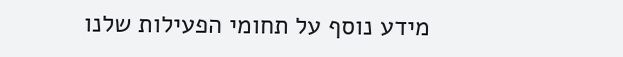מידע נוסף על תחומי הפעילות שלנו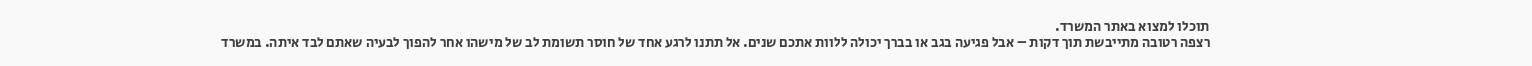תוכלו למצוא באתר המשרד.
רצפה רטובה מתייבשת תוך דקות – אבל פגיעה בגב או בברך יכולה ללוות אתכם שנים. אל תתנו לרגע אחד של חוסר תשומת לב של מישהו אחר להפוך לבעיה שאתם לבד איתה. במשרד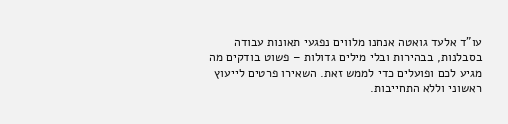עו"ד אלעד גואטה אנחנו מלווים נפגעי תאונות עבודה בסבלנות, בבהירות ובלי מילים גדולות – פשוט בודקים מה מגיע לכם ופועלים כדי לממש זאת. השאירו פרטים לייעוץ ראשוני וללא התחייבות.